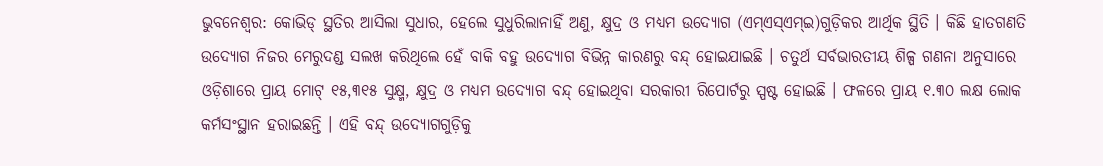ଭୁବନେଶ୍ୱର: କୋଭିଡ୍ ସ୍ଥତିର ଆସିଲା ସୁଧାର, ହେଲେ ସୁଧୁରିଲାନାହିଁ ଅଣୁ, କ୍ଷୁଦ୍ର ଓ ମଧ୍ୟମ ଉଦ୍ୟୋଗ (ଏମ୍ଏସ୍ଏମ୍ଇ)ଗୁଡ଼ିକର ଆର୍ଥିକ ସ୍ଥିତି । କିଛି ହାତଗଣତି ଉଦ୍ୟୋଗ ନିଜର ମେରୁଦଣ୍ଡ ସଲଖ କରିଥିଲେ ହେଁ ବାକି ବହୁ ଉଦ୍ୟୋଗ ବିଭିନ୍ନ କାରଣରୁ ବନ୍ଦ୍ ହୋଇଯାଇଛି । ଚତୁର୍ଥ ସର୍ବଭାରତୀୟ ଶିଳ୍ପ ଗଣନା ଅନୁସାରେ ଓଡ଼ିଶାରେ ପ୍ରାୟ ମୋଟ୍ ୧୫,୩୧୫ ସୁକ୍ଷ୍ମ, କ୍ଷୁଦ୍ର ଓ ମଧ୍ୟମ ଉଦ୍ୟୋଗ ବନ୍ଦ୍ ହୋଇଥିବା ସରକାରୀ ରିପୋର୍ଟରୁ ସ୍ପଷ୍ଟ ହୋଇଛି । ଫଳରେ ପ୍ରାୟ ୧.୩୦ ଲକ୍ଷ ଲୋକ କର୍ମସଂସ୍ଥାନ ହରାଇଛନ୍ତି । ଏହି ବନ୍ଦ୍ ଉଦ୍ୟୋଗଗୁଡ଼ିକୁ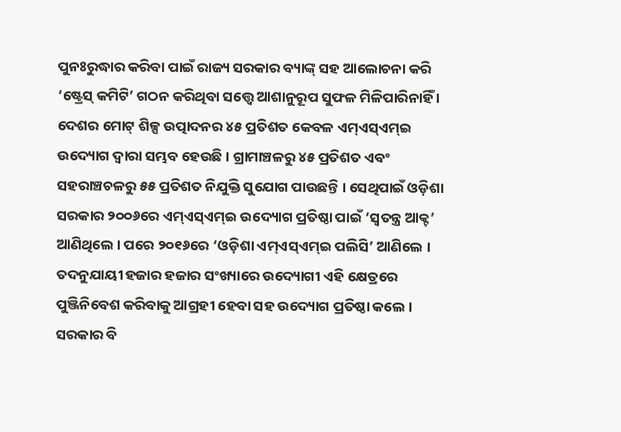ପୁନଃରୁଦ୍ଧାର କରିବା ପାଇଁ ରାଜ୍ୟ ସରକାର ବ୍ୟାଙ୍କ୍ ସହ ଆଲୋଚନା କରି ‘ଷ୍ଟ୍ରେସ୍ କମିଟି’ ଗଠନ କରିଥିବା ସତ୍ତ୍ୱେ ଆଶାନୁରୂପ ସୁଫଳ ମିଳିପାରିନାହିଁ ।
ଦେଶର ମୋଟ୍ ଶିଳ୍ପ ଉତ୍ପାଦନର ୪୫ ପ୍ରତିଶତ କେବଳ ଏମ୍ଏସ୍ଏମ୍ଇ ଉଦ୍ୟୋଗ ଦ୍ୱାରା ସମ୍ଭବ ହେଉଛି । ଗ୍ରାମାଞ୍ଚଳରୁ ୪୫ ପ୍ରତିଶତ ଏବଂ ସହରାଞ୍ଚଚଳରୁ ୫୫ ପ୍ରତିଶତ ନିଯୁକ୍ତି ସୁଯୋଗ ପାଉଛନ୍ତି । ସେଥିପାଇଁ ଓଡ଼ିଶା ସରକାର ୨୦୦୬ରେ ଏମ୍ଏସ୍ଏମ୍ଇ ଉଦ୍ୟୋଗ ପ୍ରତିଷ୍ଠା ପାଇଁ ‘ସ୍ୱତନ୍ତ୍ର ଆକ୍ଟ’ ଆଣିଥିଲେ । ପରେ ୨୦୧୬ରେ ‘ଓଡ଼ିଶା ଏମ୍ଏସ୍ଏମ୍ଇ ପଲିସି’ ଆଣିଲେ । ତଦନୁଯାୟୀ ହଜାର ହଜାର ସଂଖ୍ୟାରେ ଉଦ୍ୟୋଗୀ ଏହି କ୍ଷେତ୍ରରେ ପୁଞ୍ଜିନିବେଶ କରିବାକୁ ଆଗ୍ରହୀ ହେବା ସହ ଉଦ୍ୟୋଗ ପ୍ରତିଷ୍ଠା କଲେ । ସରକାର ବି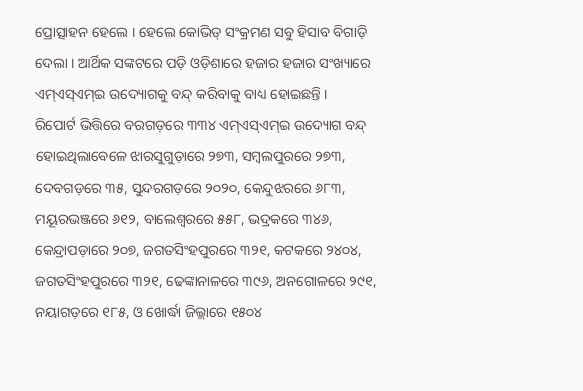ପ୍ରୋତ୍ସାହନ ହେଲେ । ହେଲେ କୋଭିଡ୍ ସଂକ୍ରମଣ ସବୁ ହିସାବ ବିଗାଡ଼ି ଦେଲା । ଆର୍ଥିକ ସଙ୍କଟରେ ପଡ଼ି ଓଡ଼ିଶାରେ ହଜାର ହଜାର ସଂଖ୍ୟାରେ ଏମ୍ଏସ୍ଏମ୍ଇ ଉଦ୍ୟୋଗକୁ ବନ୍ଦ୍ କରିବାକୁ ବାଧ୍ୟ ହୋଇଛନ୍ତି ।
ରିପୋର୍ଟ ଭିତ୍ତିରେ ବରଗଡ଼ରେ ୩୩୪ ଏମ୍ଏସ୍ଏମ୍ଇ ଉଦ୍ୟୋଗ ବନ୍ଦ୍ ହୋଇଥିଲାବେଳେ ଝାରସୁଗୁଡ଼ାରେ ୨୭୩, ସମ୍ବଲପୁରରେ ୨୭୩, ଦେବଗଡ଼ରେ ୩୫, ସୁନ୍ଦରଗଡ଼ରେ ୨୦୨୦, କେନ୍ଦୁଝରରେ ୬୮୩, ମୟୂରଭଞ୍ଜରେ ୬୧୨, ବାଲେଶ୍ୱରରେ ୫୫୮, ଭଦ୍ରକରେ ୩୪୬, କେନ୍ଦ୍ରାପଡ଼ାରେ ୨୦୭, ଜଗତସିଂହପୁରରେ ୩୨୧, କଟକରେ ୨୪୦୪, ଜଗତସିଂହପୁରରେ ୩୨୧, ଢେଙ୍କାନାଳରେ ୩୯୬, ଅନଗୋଳରେ ୨୯୧, ନୟାଗଡ଼ରେ ୧୮୫, ଓ ଖୋର୍ଦ୍ଧା ଜିଲ୍ଲାରେ ୧୫୦୪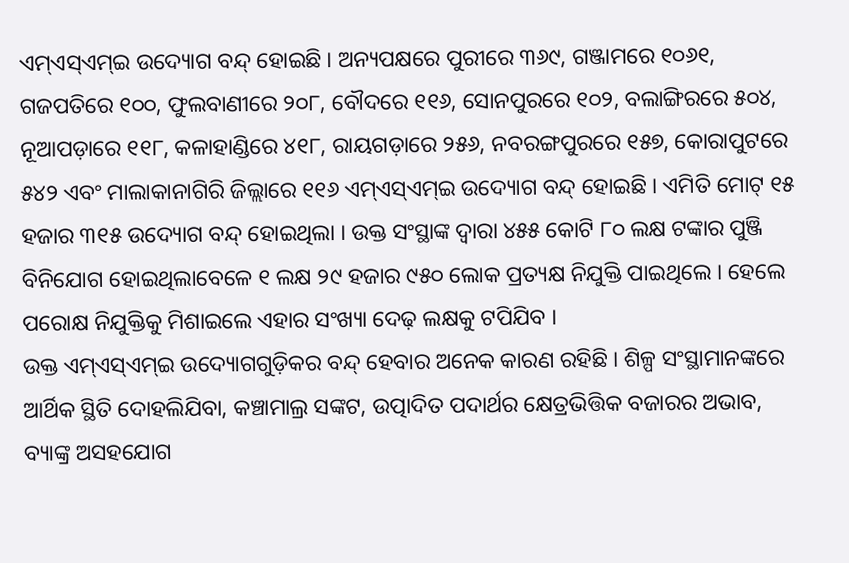ଏମ୍ଏସ୍ଏମ୍ଇ ଉଦ୍ୟୋଗ ବନ୍ଦ୍ ହୋଇଛି । ଅନ୍ୟପକ୍ଷରେ ପୁରୀରେ ୩୬୯, ଗଞ୍ଜାମରେ ୧୦୬୧, ଗଜପତିରେ ୧୦୦, ଫୁଲବାଣୀରେ ୨୦୮, ବୌଦରେ ୧୧୬, ସୋନପୁରରେ ୧୦୨, ବଲାଙ୍ଗିରରେ ୫୦୪, ନୂଆପଡ଼ାରେ ୧୧୮, କଳାହାଣ୍ଡିରେ ୪୧୮, ରାୟଗଡ଼ାରେ ୨୫୬, ନବରଙ୍ଗପୁରରେ ୧୫୭, କୋରାପୁଟରେ ୫୪୨ ଏବଂ ମାଲାକାନାଗିରି ଜିଲ୍ଲାରେ ୧୧୬ ଏମ୍ଏସ୍ଏମ୍ଇ ଉଦ୍ୟୋଗ ବନ୍ଦ୍ ହୋଇଛି । ଏମିତି ମୋଟ୍ ୧୫ ହଜାର ୩୧୫ ଉଦ୍ୟୋଗ ବନ୍ଦ୍ ହୋଇଥିଲା । ଉକ୍ତ ସଂସ୍ଥାଙ୍କ ଦ୍ୱାରା ୪୫୫ କୋଟି ୮୦ ଲକ୍ଷ ଟଙ୍କାର ପୁଞ୍ଜି ବିନିଯୋଗ ହୋଇଥିଲାବେଳେ ୧ ଲକ୍ଷ ୨୯ ହଜାର ୯୫୦ ଲୋକ ପ୍ରତ୍ୟକ୍ଷ ନିଯୁକ୍ତି ପାଇଥିଲେ । ହେଲେ ପରୋକ୍ଷ ନିଯୁକ୍ତିକୁ ମିଶାଇଲେ ଏହାର ସଂଖ୍ୟା ଦେଢ଼ ଲକ୍ଷକୁ ଟପିଯିବ ।
ଉକ୍ତ ଏମ୍ଏସ୍ଏମ୍ଇ ଉଦ୍ୟୋଗଗୁଡ଼ିକର ବନ୍ଦ୍ ହେବାର ଅନେକ କାରଣ ରହିଛି । ଶିଳ୍ପ ସଂସ୍ଥାମାନଙ୍କରେ ଆର୍ଥିକ ସ୍ଥିତି ଦୋହଲିଯିବା, କଞ୍ଚାମାଲ୍ର ସଙ୍କଟ, ଉତ୍ପାଦିତ ପଦାର୍ଥର କ୍ଷେତ୍ରଭିତ୍ତିକ ବଜାରର ଅଭାବ, ବ୍ୟାଙ୍କ୍ର ଅସହଯୋଗ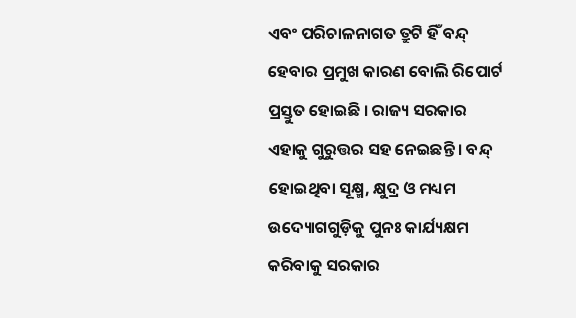ଏବଂ ପରିଚାଳନାଗତ ତ୍ରୁଟି ହିଁ ବନ୍ଦ୍ ହେବାର ପ୍ରମୁଖ କାରଣ ବୋଲି ରିପୋର୍ଟ ପ୍ରସ୍ତୁତ ହୋଇଛି । ରାଜ୍ୟ ସରକାର ଏହାକୁ ଗୁରୁତ୍ତର ସହ ନେଇଛନ୍ତି । ବନ୍ଦ୍ ହୋଇଥିବା ସୂକ୍ଷ୍ମ, କ୍ଷୁଦ୍ର ଓ ମଧ୍ୟମ ଉଦ୍ୟୋଗଗୁଡ଼ିକୁ ପୁନଃ କାର୍ଯ୍ୟକ୍ଷମ କରିବାକୁ ସରକାର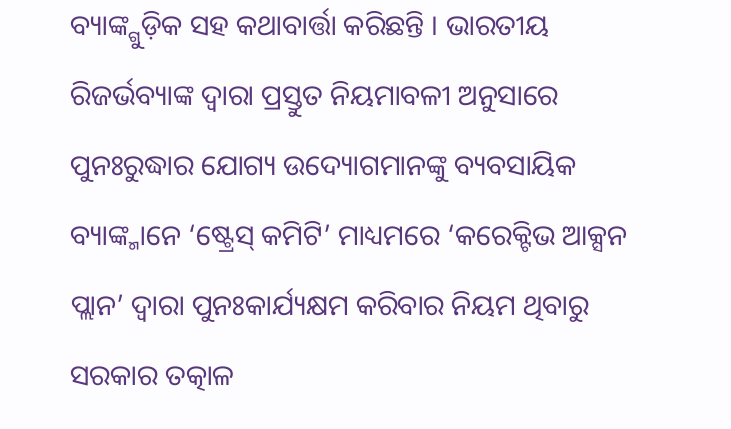ବ୍ୟାଙ୍କ୍ଗୁଡ଼ିକ ସହ କଥାବାର୍ତ୍ତା କରିଛନ୍ତି । ଭାରତୀୟ ରିଜର୍ଭବ୍ୟାଙ୍କ ଦ୍ୱାରା ପ୍ରସ୍ତୁତ ନିୟମାବଳୀ ଅନୁସାରେ ପୁନଃରୁଦ୍ଧାର ଯୋଗ୍ୟ ଉଦ୍ୟୋଗମାନଙ୍କୁ ବ୍ୟବସାୟିକ ବ୍ୟାଙ୍କ୍ମାନେ ‘ଷ୍ଟ୍ରେସ୍ କମିଟି’ ମାଧ୍ୟମରେ ‘କରେକ୍ଟିଭ ଆକ୍ସନ ପ୍ଲାନ’ ଦ୍ୱାରା ପୁନଃକାର୍ଯ୍ୟକ୍ଷମ କରିବାର ନିୟମ ଥିବାରୁ ସରକାର ତତ୍କାଳ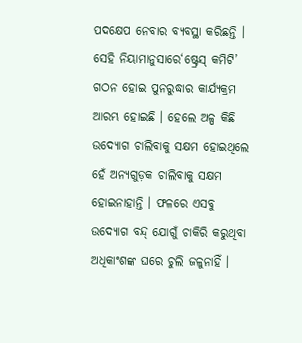ପଦକ୍ଷେପ ନେବାର ବ୍ୟବସ୍ଥା କରିଛନ୍ତି । ସେହି ନିୟାମାନୁସାରେ‘ଷ୍ଟ୍ରେସ୍ କମିଟି’ ଗଠନ ହୋଇ ପୁନରୁଦ୍ଧାର କାର୍ଯ୍ୟକ୍ରମ ଆରମ୍ଭ ହୋଇଛି । ହେଲେ ଅଳ୍ପ କିଛି ଉଦ୍ୟୋଗ ଚାଲିବାକୁ ସକ୍ଷମ ହୋଇଥିଲେ ହେଁ ଅନ୍ୟଗୁଡ଼କ ଚାଲିବାକୁ ସକ୍ଷମ ହୋଇନାହାନ୍ତି । ଫଳରେ ଏସବୁ ଉଦ୍ୟୋଗ ବନ୍ଦ୍ ଯୋଗୁଁ ଚାକିରି କରୁଥିବା ଅଧିକାଂଶଙ୍କ ଘରେ ଚୁଲି ଜଳୁନାହିଁ ।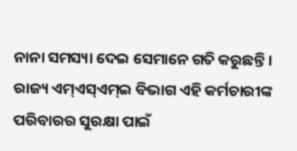ନାନା ସମସ୍ୟା ଦେଇ ସେମାନେ ଗତି କରୁଛନ୍ତି । ରାଜ୍ୟ ଏମ୍ଏସ୍ଏମ୍ଇ ବିଭାଗ ଏହି କର୍ମଚାରୀଙ୍କ ପରିବାରର ସୁରକ୍ଷା ପାଇଁ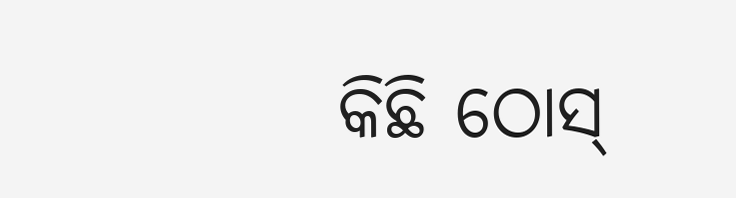କିଛି ଠୋସ୍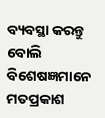ବ୍ୟବସ୍ଥା କରନ୍ତୁ ବୋଲି ବିଶେଷଜ୍ଞମାନେ ମତପ୍ରକାଶ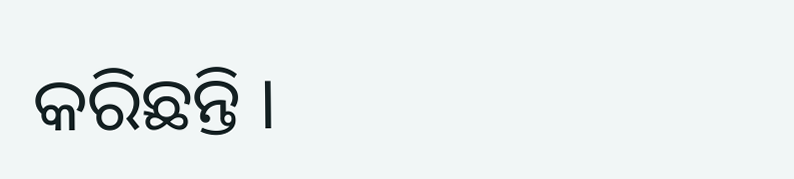କରିଛନ୍ତି ।